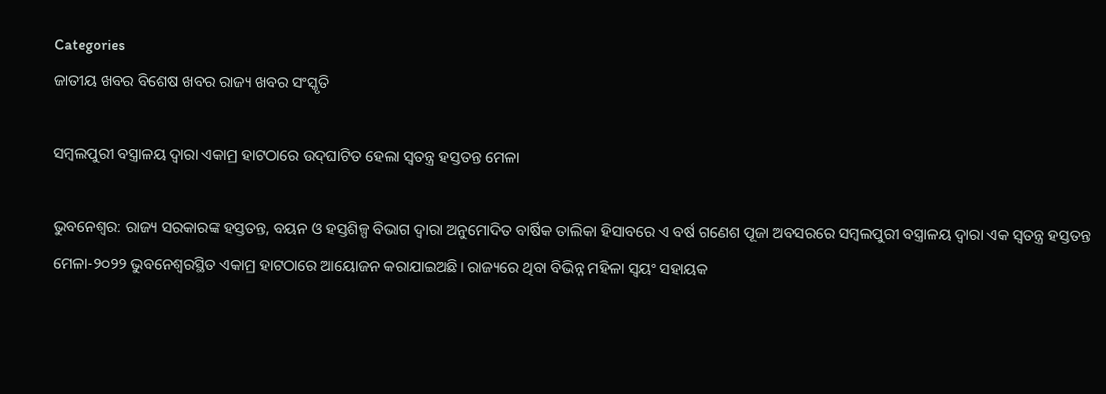Categories
ଜାତୀୟ ଖବର ବିଶେଷ ଖବର ରାଜ୍ୟ ଖବର ସଂସ୍କୃତି

ସମ୍ବଲପୁରୀ ବସ୍ତ୍ରାଳୟ ଦ୍ୱାରା ଏକାମ୍ର ହାଟଠାରେ ଉଦ୍‌ଘାଟିତ ହେଲା ସ୍ୱତନ୍ତ୍ର ହସ୍ତତନ୍ତ ମେଳା

ଭୁବନେଶ୍ବର: ରାଜ୍ୟ ସରକାରଙ୍କ ହସ୍ତତନ୍ତ, ବୟନ ଓ ହସ୍ତଶିଳ୍ପ ବିଭାଗ ଦ୍ୱାରା ଅନୁମୋଦିତ ବାର୍ଷିକ ତାଲିକା ହିସାବରେ ଏ ବର୍ଷ ଗଣେଶ ପୂଜା ଅବସରରେ ସମ୍ବଲପୁରୀ ବସ୍ତ୍ରାଳୟ ଦ୍ୱାରା ଏକ ସ୍ୱତନ୍ତ୍ର ହସ୍ତତନ୍ତ ମେଳା-୨୦୨୨ ଭୁବନେଶ୍ୱରସ୍ଥିତ ଏକାମ୍ର ହାଟଠାରେ ଆୟୋଜନ କରାଯାଇଅଛି। ରାଜ୍ୟରେ ଥିବା ବିଭିନ୍ନ ମହିଳା ସ୍ୱୟଂ ସହାୟକ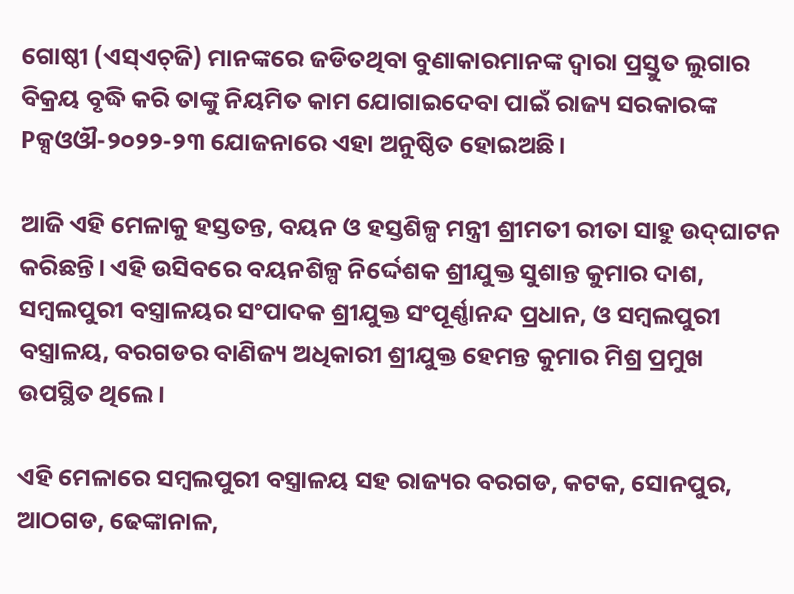ଗୋଷ୍ଠୀ (ଏସ୍‌ଏଚ୍‌ଜି) ମାନଙ୍କରେ ଜଡିତଥିବା ବୁଣାକାରମାନଙ୍କ ଦ୍ୱାରା ପ୍ରସ୍ତୁତ ଲୁଗାର ବିକ୍ରୟ ବୃଦ୍ଧି କରି ତାଙ୍କୁ ନିୟମିତ କାମ ଯୋଗାଇଦେବା ପାଇଁ ରାଜ୍ୟ ସରକାରଙ୍କ Pକ୍ସଓଔ-୨୦୨୨-୨୩ ଯୋଜନାରେ ଏହା ଅନୁଷ୍ଠିତ ହୋଇଅଛି।

ଆଜି ଏହି ମେଳାକୁ ହସ୍ତତନ୍ତ, ବୟନ ଓ ହସ୍ତଶିଳ୍ପ ମନ୍ତ୍ରୀ ଶ୍ରୀମତୀ ରୀତା ସାହୁ ଉଦ୍‌ଘାଟନ କରିଛନ୍ତି। ଏହି ଉସିବରେ ବୟନଶିଳ୍ପ ନିର୍ଦ୍ଦେଶକ ଶ୍ରୀଯୁକ୍ତ ସୁଶାନ୍ତ କୁମାର ଦାଶ, ସମ୍ବଲପୁରୀ ବସ୍ତ୍ରାଳୟର ସଂପାଦକ ଶ୍ରୀଯୁକ୍ତ ସଂପୂର୍ଣ୍ଣାନନ୍ଦ ପ୍ରଧାନ, ଓ ସମ୍ବଲପୁରୀ ବସ୍ତ୍ରାଳୟ, ବରଗଡର ବାଣିଜ୍ୟ ଅଧିକାରୀ ଶ୍ରୀଯୁକ୍ତ ହେମନ୍ତ କୁମାର ମିଶ୍ର ପ୍ରମୁଖ ଉପସ୍ଥିତ ଥିଲେ।

ଏହି ମେଳାରେ ସମ୍ବଲପୁରୀ ବସ୍ତ୍ରାଳୟ ସହ ରାଜ୍ୟର ବରଗଡ, କଟକ, ସୋନପୁର, ଆଠଗଡ, ଢେଙ୍କାନାଳ,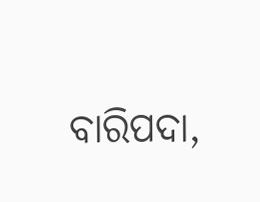ବାରିପଦା,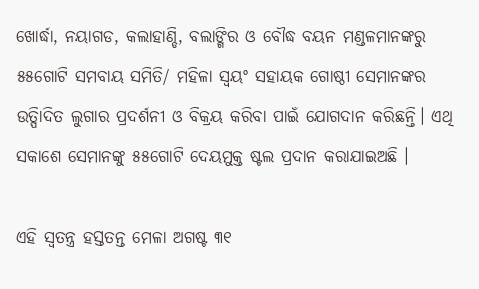ଖୋର୍ଦ୍ଧା, ନୟାଗଡ, କଲାହାଣ୍ଡି, ବଲାଙ୍ଗିର ଓ ବୌଦ୍ଧ ବୟନ ମଣ୍ଡଳମାନଙ୍କରୁ ୫୫ଗୋଟି ସମବାୟ ସମିତି/ ମହିଳା ସ୍ୱୟଂ ସହାୟକ ଗୋଷ୍ଠୀ ସେମାନଙ୍କର ଉତ୍ପିାଦିତ ଲୁଗାର ପ୍ରଦର୍ଶନୀ ଓ ବିକ୍ରୟ କରିବା ପାଇଁ ଯୋଗଦାନ କରିଛନ୍ତି। ଏଥି ସକାଶେ ସେମାନଙ୍କୁ ୫୫ଗୋଟି ଦେୟମୁକ୍ତ ଷ୍ଟଲ ପ୍ରଦାନ କରାଯାଇଅଛି ।

ଏହି ସ୍ୱତନ୍ତ୍ର ହସ୍ତତନ୍ତ ମେଳା ଅଗଷ୍ଟ ୩୧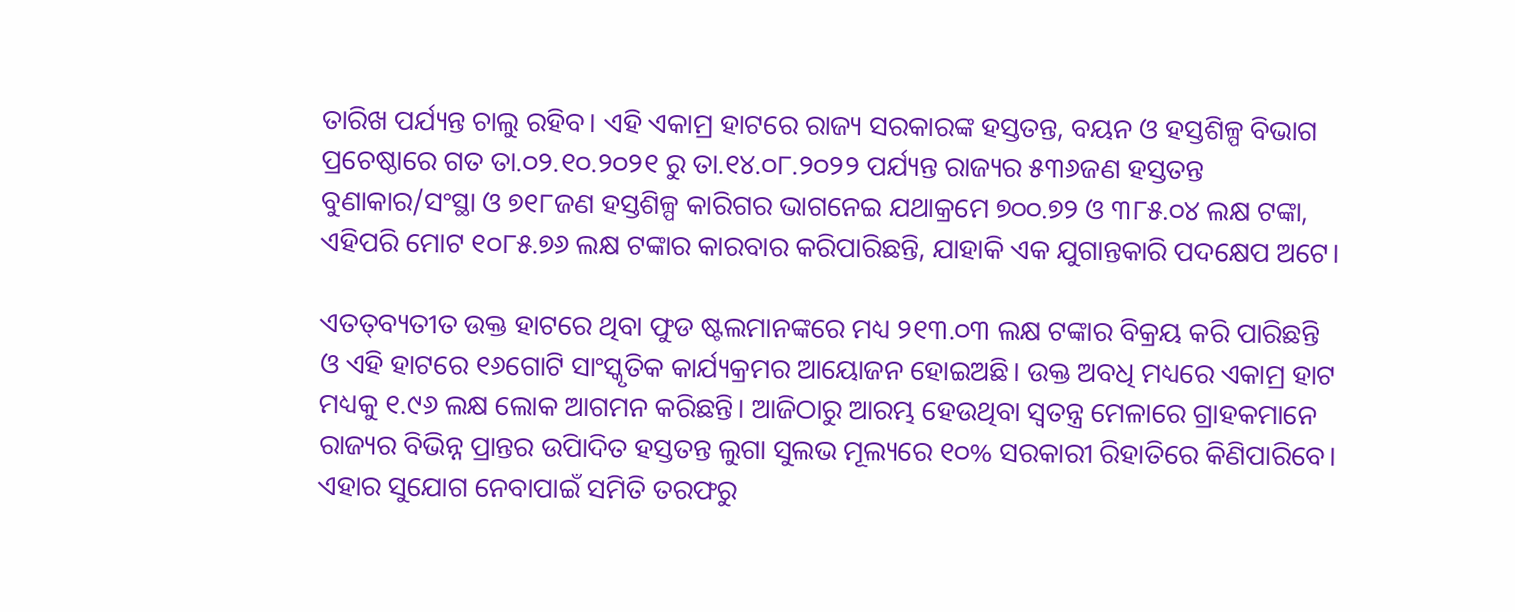ତାରିଖ ପର୍ଯ୍ୟନ୍ତ ଚାଲୁ ରହିବ। ଏହି ଏକାମ୍ର ହାଟରେ ରାଜ୍ୟ ସରକାରଙ୍କ ହସ୍ତତନ୍ତ, ବୟନ ଓ ହସ୍ତଶିଳ୍ପ ବିଭାଗ ପ୍ରଚେଷ୍ଠାରେ ଗତ ତା.୦୨.୧୦.୨୦୨୧ ରୁ ତା.୧୪.୦୮.୨୦୨୨ ପର୍ଯ୍ୟନ୍ତ ରାଜ୍ୟର ୫୩୬ଜଣ ହସ୍ତତନ୍ତ ବୁଣାକାର/ସଂସ୍ଥା ଓ ୭୧୮ଜଣ ହସ୍ତଶିଳ୍ପ କାରିଗର ଭାଗନେଇ ଯଥାକ୍ରମେ ୭୦୦.୭୨ ଓ ୩୮୫.୦୪ ଲକ୍ଷ ଟଙ୍କା, ଏହିପରି ମୋଟ ୧୦୮୫.୭୬ ଲକ୍ଷ ଟଙ୍କାର କାରବାର କରିପାରିଛନ୍ତି, ଯାହାକି ଏକ ଯୁଗାନ୍ତକାରି ପଦକ୍ଷେପ ଅଟେ।

ଏତତ୍‌ବ୍ୟତୀତ ଉକ୍ତ ହାଟରେ ଥିବା ଫୁଡ ଷ୍ଟଲମାନଙ୍କରେ ମଧ୍ୟ ୨୧୩.୦୩ ଲକ୍ଷ ଟଙ୍କାର ବିକ୍ରୟ କରି ପାରିଛନ୍ତି ଓ ଏହି ହାଟରେ ୧୬ଗୋଟି ସାଂସ୍କୃତିକ କାର୍ଯ୍ୟକ୍ରମର ଆୟୋଜନ ହୋଇଅଛି। ଉକ୍ତ ଅବଧି ମଧ୍ୟରେ ଏକାମ୍ର ହାଟ ମଧ୍ୟକୁ ୧.୯୬ ଲକ୍ଷ ଲୋକ ଆଗମନ କରିଛନ୍ତି। ଆଜିଠାରୁ ଆରମ୍ଭ ହେଉଥିବା ସ୍ୱତନ୍ତ୍ର ମେଳାରେ ଗ୍ରାହକମାନେ ରାଜ୍ୟର ବିଭିନ୍ନ ପ୍ରାନ୍ତର ଉପିାଦିତ ହସ୍ତତନ୍ତ ଲୁଗା ସୁଲଭ ମୂଲ୍ୟରେ ୧୦% ସରକାରୀ ରିହାତିରେ କିଣିପାରିବେ। ଏହାର ସୁଯୋଗ ନେବାପାଇଁ ସମିତି ତରଫରୁ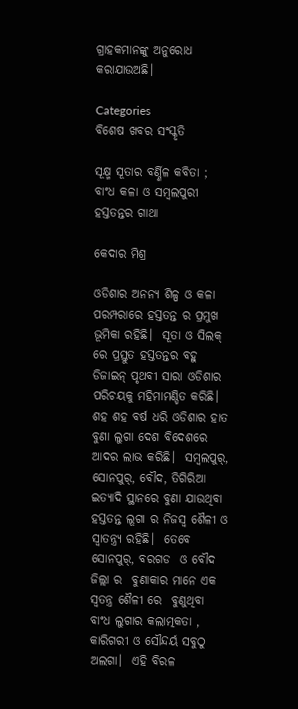ଗ୍ରାହକମାନଙ୍କୁ ଅନୁରୋଧ କରାଯାଉଅଛି।

Categories
ବିଶେଷ ଖବର ସଂସ୍କୃତି

ସୂକ୍ଷ୍ମ ସୂତାର ବର୍ଣ୍ଣିଳ କବିତା ; ବାଂଧ କଳା ଓ ସମ୍ବଲପୁରୀ ହସ୍ତତନ୍ତର ଗାଥା

କେଦାର ମିଶ୍ର

ଓଡିଶାର ଅନନ୍ୟ ଶିଳ୍ପ ଓ କଳା ପରମ୍ପରାରେ ହସ୍ତତନ୍ତ ର ପ୍ରମୁଖ ଭୂମିକା ରହିଛି।  ସୂତା ଓ ସିଲକ୍ ରେ ପ୍ରସ୍ତୁତ ହସ୍ତତନ୍ତର ବହୁ ଡିଜାଇନ୍ ପୃଥବୀ ସାରା ଓଡିଶାର ପରିଚୟକୁ ମହିମାମଣ୍ଡିତ କରିଛି।  ଶହ ଶହ ବର୍ଷ ଧରି ଓଡିଶାର ହାତ ବୁଣା ଲୁଗା ଦେଶ ବିଦେଶରେ ଆଦର ଲାଭ କରିଛି।  ସମ୍ବଲପୁର୍, ସୋନପୁର୍, ବୌଦ, ତିଗିରିଆ ଇତ୍ୟାଦି ସ୍ଥାନରେ ବୁଣା ଯାଉଥିବା ହସ୍ତତନ୍ତ ଲୂଗା ର ନିଜସ୍ବ ଶୈଳୀ ଓ ସ୍ଵାତନ୍ତ୍ର୍ୟ ରହିଛି।  ତେବେ ସୋନପୁର୍, ବରଗଡ  ଓ ବୌଦ ଜିଲ୍ଲା ର  ବୁଣାକାର ମାନେ ଏକ ସ୍ବତନ୍ତ୍ର ଶୈଳୀ ରେ  ବୁଣୁଥିବା ବାଂଧ ଲୁଗାର କଲାତ୍ମକତା , କାରିଗରୀ ଓ ସୌନ୍ଦର୍ୟ ସବୁଠୁ ଅଲଗା।  ଏହି ବିରଳ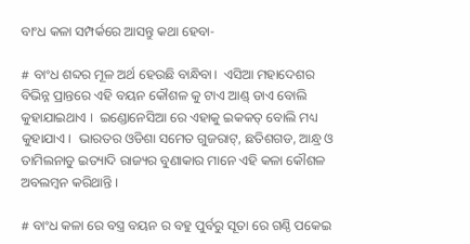ବାଂଧ କଳା ସମ୍ପର୍କରେ ଆସନ୍ତୁ କଥା ହେବା-

# ବାଂଧ ଶବ୍ଦର ମୂଳ ଅର୍ଥ ହେଉଛି ବାନ୍ଧିବା।  ଏସିଆ ମହାଦେଶର ବିଭିନ୍ନ ପ୍ରାନ୍ତରେ ଏହି ବୟନ କୌଶଳ କୁ ଟାଏ ଆଣ୍ଡ୍ ଡାଏ ବୋଲି କୁହାଯାଇଥାଏ ।  ଇଣ୍ଡୋନେସିଆ ରେ ଏହାକୁ ଇକକତ୍ ବୋଲି ମଧ୍ୟ କୁହାଯାଏ।  ଭାରତର ଓଡିଶା ସମେତ ଗୁଜରାଟ୍, ଛତିଶଗଡ, ଆନ୍ଧ୍ର ଓ ତାମିଲନାଡୁ ଇତ୍ୟାଦି ରାଜ୍ୟର ବୁଣାକାର ମାନେ ଏହି କଳା କୌଶଳ ଅବଲମ୍ବନ କରିଥାନ୍ତି।

# ବାଂଧ କଳା ରେ ବସ୍ତ୍ର ବୟନ ର ବହୁ ପୁର୍ବରୁ ସୂତା ରେ ଗଣ୍ଠି ପକେଇ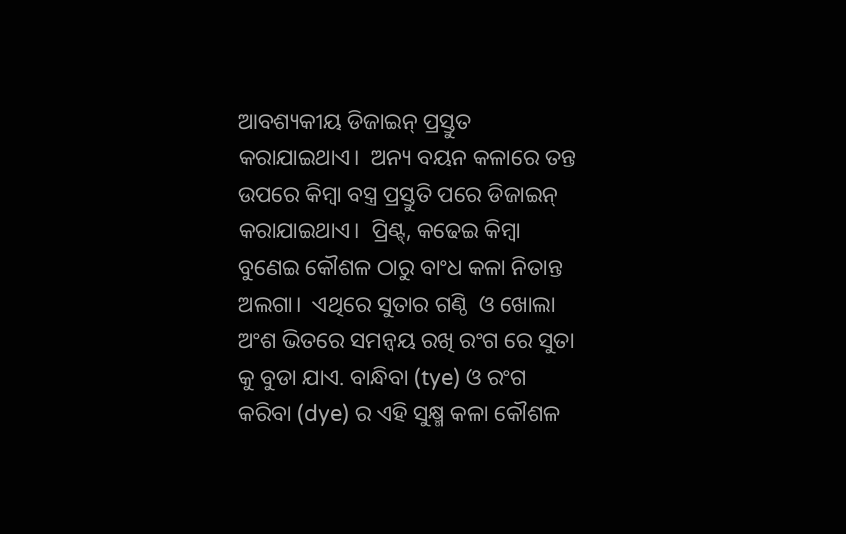ଆବଶ୍ୟକୀୟ ଡିଜାଇନ୍ ପ୍ରସ୍ତୁତ କରାଯାଇଥାଏ।  ଅନ୍ୟ ବୟନ କଳାରେ ତନ୍ତ ଉପରେ କିମ୍ବା ବସ୍ତ୍ର ପ୍ରସ୍ତୁତି ପରେ ଡିଜାଇନ୍ କରାଯାଇଥାଏ।  ପ୍ରିଣ୍ଟ୍, କଢେଇ କିମ୍ବା ବୁଣେଇ କୌଶଳ ଠାରୁ ବାଂଧ କଳା ନିତାନ୍ତ ଅଲଗା।  ଏଥିରେ ସୁତାର ଗଣ୍ଠି  ଓ ଖୋଲା ଅଂଶ ଭିତରେ ସମନ୍ବୟ ରଖି ରଂଗ ରେ ସୁତା କୁ ବୁଡା ଯାଏ. ବାନ୍ଧିବା (tye) ଓ ରଂଗ କରିବା (dye) ର ଏହି ସୁକ୍ଷ୍ମ କଳା କୌଶଳ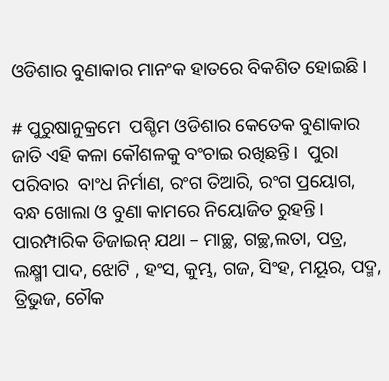ଓଡିଶାର ବୁଣାକାର ମାନଂକ ହାତରେ ବିକଶିତ ହୋଇଛି।

# ପୁରୁଷାନୁକ୍ରମେ  ପଶ୍ଚିମ ଓଡିଶାର କେତେକ ବୁଣାକାର ଜାତି ଏହି କଳା କୌଶଳକୁ ବଂଚାଇ ରଖିଛନ୍ତି।  ପୁରା ପରିବାର  ବାଂଧ ନିର୍ମାଣ, ରଂଗ ତିଆରି, ରଂଗ ପ୍ରୟୋଗ, ବନ୍ଧ ଖୋଲା ଓ ବୁଣା କାମରେ ନିୟୋଜିତ ରୁହନ୍ତି।  ପାରମ୍ପାରିକ ଡିଜାଇନ୍ ଯଥା – ମାଚ୍ଛ, ଗଚ୍ଛ,ଲତା, ପତ୍ର, ଲକ୍ଷ୍ମୀ ପାଦ, ଝୋଟି , ହଂସ, କୁମ୍ଭ, ଗଜ, ସିଂହ, ମୟୂର, ପଦ୍ମ, ତ୍ରିଭୁଜ, ଚୌକ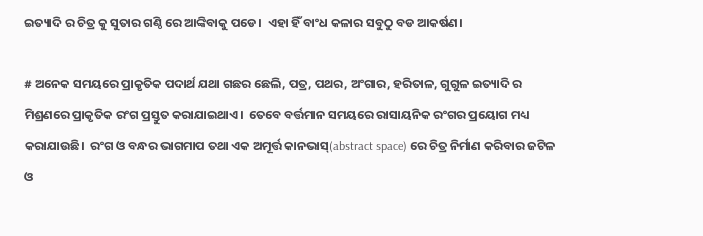ଇତ୍ୟାଦି ର ଚିତ୍ର କୁ ସୁତାର ଗଣ୍ଠି ରେ ଆଙ୍କିବାକୁ ପଡେ।  ଏହା ହିଁ ବାଂଧ କଳାର ସବୁଠୁ ବଡ ଆକର୍ଷଣ।

# ଅନେକ ସମୟରେ ପ୍ରାକୃତିକ ପଦାର୍ଥ ଯଥା ଗଛର ଛେଲି, ପତ୍ର, ପଥର, ଅଂଗାର, ହରିତାଳ, ଗୁଗୁଳ ଇତ୍ୟାଦି ର ମିଶ୍ରଣରେ ପ୍ରାକୃତିକ ରଂଗ ପ୍ରସ୍ତୁତ କରାଯାଇଥାଏ।  ତେବେ ବର୍ତ୍ତମାନ ସମୟରେ ରାସାୟନିକ ରଂଗର ପ୍ରୟୋଗ ମଧ୍ୟ କରାଯାଉଛି।  ରଂଗ ଓ ବନ୍ଧର ଭାଗମାପ ତଥା ଏକ ଅମୂର୍ତ୍ତ କାନଭାସ୍(abstract space) ରେ ଚିତ୍ର ନିର୍ମାଣ କରିବାର ଜଟିଳ ଓ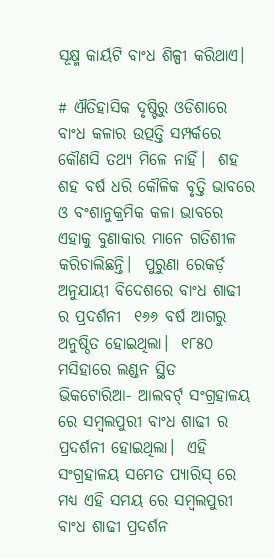ସୂକ୍ଷ୍ମ କାର୍ୟଟି ବାଂଧ ଶିଳ୍ପୀ କରିଥାଏ।

# ଐତିହାସିକ ଦୃଷ୍ଟିରୁ ଓଡିଶାରେ ବାଂଧ କଳାର ଉତ୍ପତ୍ତି ସମ୍ପର୍କରେ କୌଣସି ତଥ୍ୟ ମିଳେ ନାହିଁ।  ଶହ ଶହ ବର୍ଷ ଧରି କୌଳିକ ବୃତ୍ତି ଭାବରେ ଓ ବଂଶାନୁକ୍ରମିକ କଳା ଭାବରେ ଏହାକୁ ବୁଣାକାର ମାନେ ଗତିଶୀଳ କରିଚାଲିଛନ୍ତି।  ପୁରୁଣା ରେକର୍ଡ଼ ଅନୁଯାୟୀ ବିଦେଶରେ ବାଂଧ ଶାଢୀ ର ପ୍ରଦର୍ଶନୀ  ୧୬୬ ବର୍ଷ ଆଗରୁ ଅନୁଷ୍ଠିତ ହୋଇଥିଲା।  ୧୮୫୦ ମସିହାରେ ଲଣ୍ଡନ ସ୍ଥିତ ଭିକଟୋରିଆ- ଆଲବର୍ଟ୍ ସଂଗ୍ରହାଳୟ ରେ ସମ୍ବଲପୁରୀ ବାଂଧ ଶାଢୀ ର ପ୍ରଦର୍ଶନୀ ହୋଇଥିଲା।  ଏହି ସଂଗ୍ରହାଳୟ ସମେତ ପ୍ୟାରିସ୍ ରେ ମଧ୍ୟ ଏହି ସମୟ ରେ ସମ୍ବଲପୁରୀ ବାଂଧ ଶାଢୀ ପ୍ରଦର୍ଶନ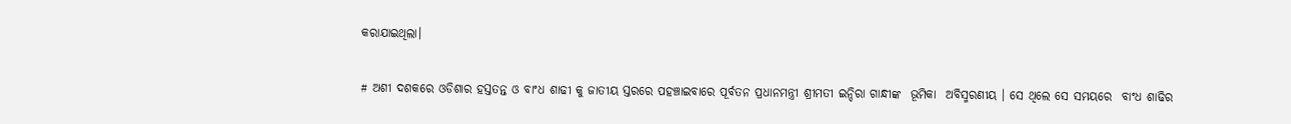କରାଯାଇଥିଲା।

# ଅଶୀ ଦଶକରେ ଓଡିଶାର ହସ୍ତତନ୍ତ ଓ ବାଂଧ ଶାଢୀ କୁ ଜାତୀୟ ସ୍ତରରେ ପହଞ୍ଚାଇବାରେ ପୂର୍ବତନ ପ୍ରଧାନମନ୍ତ୍ରୀ ଶ୍ରୀମତୀ ଇନ୍ଦିରା ଗାନ୍ଧୀଙ୍କ  ଭୂମିକା  ଅବିସ୍ମରଣୀୟ । ସେ ଥିଲେ ସେ ସମୟରେ  ବାଂଧ ଶାଢିର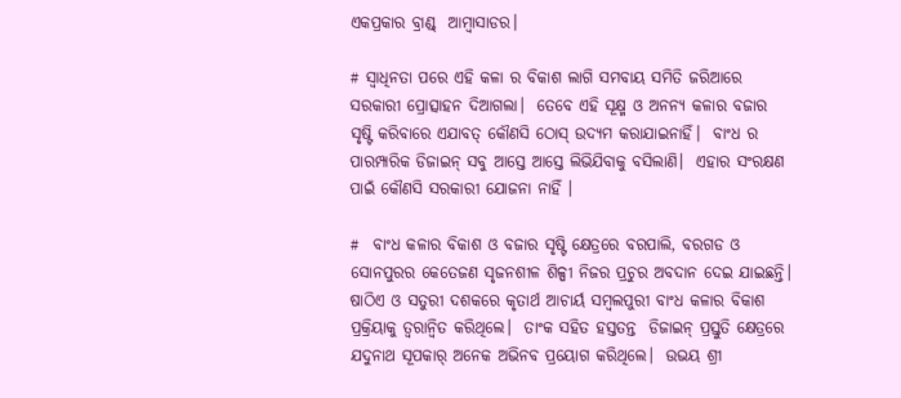ଏକପ୍ରକାର ବ୍ରାଣ୍ଡ୍  ଆମ୍ବାସାଡର।

# ସ୍ବାଧିନତା ପରେ ଏହି କଳା ର ବିକାଶ ଲାଗି ସମବାୟ ସମିତି ଜରିଆରେ ସରକାରୀ ପ୍ରୋତ୍ସାହନ ଦିଆଗଲା।  ତେବେ ଏହି ସୂକ୍ଷ୍ମ ଓ ଅନନ୍ୟ କଳାର ବଜାର ସୃଷ୍ଟି କରିବାରେ ଏଯାବତ୍ କୌଣସି ଠୋସ୍ ଉଦ୍ୟମ କରାଯାଇନାହିଁ।  ବାଂଧ ର ପାରମ୍ପାରିକ ଡିଜାଇନ୍ ସବୁ ଆସ୍ତେ ଆସ୍ତେ ଲିଭିଯିବାକୁ ବସିଲାଣି।  ଏହାର ସଂରକ୍ଷଣ ପାଇଁ କୌଣସି ସରକାରୀ ଯୋଜନା ନାହିଁ ।

#  ବାଂଧ କଳାର ବିକାଶ ଓ ବଜାର ସୃଷ୍ଟି କ୍ଷେତ୍ରରେ ବରପାଲି, ବରଗଡ ଓ ସୋନପୁରର କେତେଜଣ ସୃଜନଶୀଳ ଶିଳ୍ପୀ ନିଜର ପ୍ରଚୁର ଅବଦାନ ଦେଇ ଯାଇଛନ୍ତି।  ଷାଠିଏ ଓ ସତୁରୀ ଦଶକରେ କୃତାର୍ଥ ଆଚାର୍ୟ ସମ୍ବଲପୁରୀ ବାଂଧ କଳାର ବିକାଶ ପ୍ରକ୍ରିୟାକୁ ତ୍ବରାନ୍ବିତ କରିଥିଲେ।  ତାଂକ ସହିତ ହସ୍ତତନ୍ତ  ଡିଜାଇନ୍ ପ୍ରସ୍ତୁତି କ୍ଷେତ୍ରରେ ଯଦୁନାଥ ସୂପକାର୍ ଅନେକ ଅଭିନବ ପ୍ରୟୋଗ କରିଥିଲେ।  ଉଭୟ ଶ୍ରୀ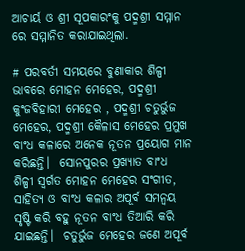ଆଚାର୍ୟ ଓ ଶ୍ରୀ ସୂପକାରଂକୁ ପଦ୍ମଶ୍ରୀ ସମ୍ମାନ ରେ ସମ୍ମାନିତ କରାଯାଇଥିଲା.

# ପରବର୍ତୀ ସମୟରେ ବୁଣାକାର ଶିଳ୍ପୀ ଭାବରେ ମୋହନ ମେହେର, ପଦ୍ମଶ୍ରୀ କୁଂଜବିହାରୀ ମେହେର , ପଦ୍ମଶ୍ରୀ ଚତୁର୍ଭୁଜ ମେହେର, ପଦ୍ମଶ୍ରୀ କୈଳାସ ମେହେର ପ୍ରମୁଖ ବାଂଧ କଳାରେ ଅନେକ ନୂତନ ପ୍ରୟୋଗ ମାନ କରିଛନ୍ତି।  ସୋନପୁରର ପ୍ରଖ୍ୟାତ ବାଂଧ  ଶିଳ୍ପୀ ସ୍ବର୍ଗତ ମୋହନ ମେହେର ସଂଗୀତ, ସାହିତ୍ୟ ଓ ବାଂଧ କଳାର ଅପୂର୍ବ ସମନ୍ବୟ ସୃଷ୍ଟି କରି ବହୁ ନୂତନ ବାଂଧ ତିଆରି କରି ଯାଇଛନ୍ତି।  ଚତୁର୍ଭୁଜ ମେହେର ଜଣେ ଅପୂର୍ବ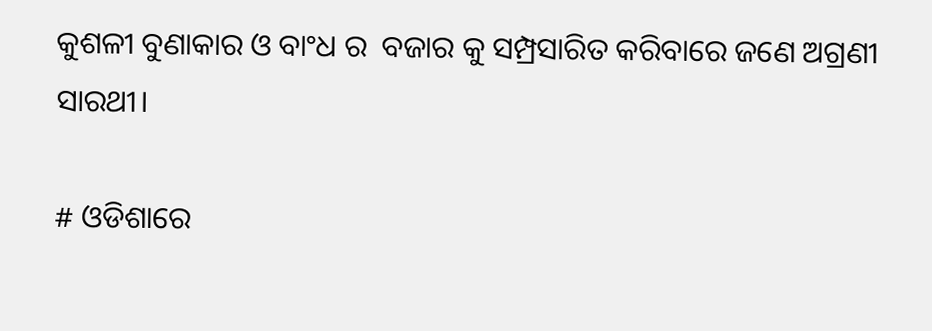କୁଶଳୀ ବୁଣାକାର ଓ ବାଂଧ ର  ବଜାର କୁ ସମ୍ପ୍ରସାରିତ କରିବାରେ ଜଣେ ଅଗ୍ରଣୀ ସାରଥୀ।

# ଓଡିଶାରେ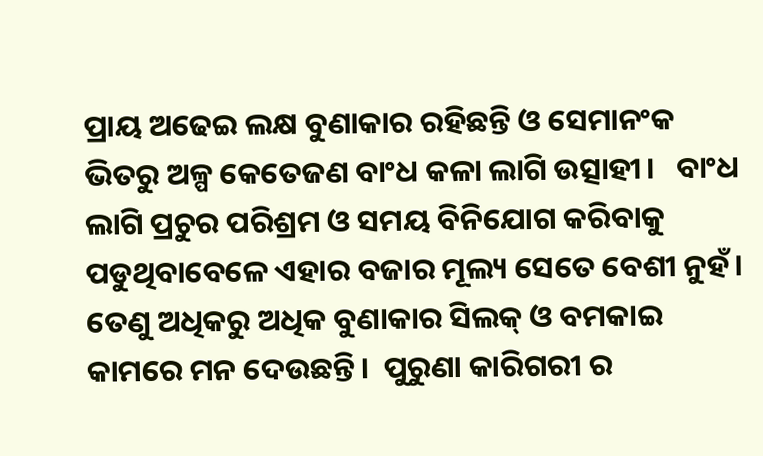ପ୍ରାୟ ଅଢେଇ ଲକ୍ଷ ବୁଣାକାର ରହିଛନ୍ତି ଓ ସେମାନଂକ ଭିତରୁ ଅଳ୍ପ କେତେଜଣ ବାଂଧ କଳା ଲାଗି ଉତ୍ସାହୀ।   ବାଂଧ ଲାଗି ପ୍ରଚୁର ପରିଶ୍ରମ ଓ ସମୟ ବିନିଯୋଗ କରିବାକୁ ପଡୁଥିବାବେଳେ ଏହାର ବଜାର ମୂଲ୍ୟ ସେତେ ବେଶୀ ନୁହଁ।  ତେଣୁ ଅଧିକରୁ ଅଧିକ ବୁଣାକାର ସିଲକ୍ ଓ ବମକାଇ କାମରେ ମନ ଦେଉଛନ୍ତି।  ପୁରୁଣା କାରିଗରୀ ର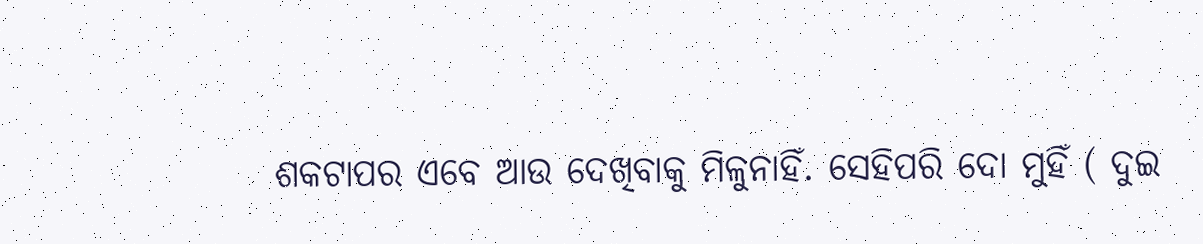ଶକଟାପର ଏବେ ଆଉ ଦେଖିବାକୁ ମିଳୁନାହିଁ. ସେହିପରି ଦୋ ମୁହିଁ ( ଦୁଇ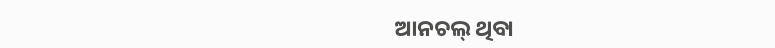ଆନଚଲ୍ ଥିବା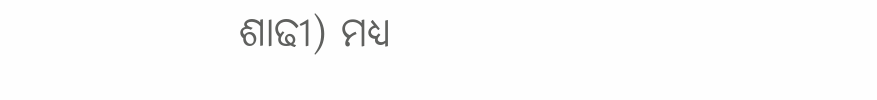ଶାଢୀ) ମଧ୍ୟ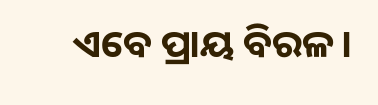ଏବେ ପ୍ରାୟ ବିରଳ।